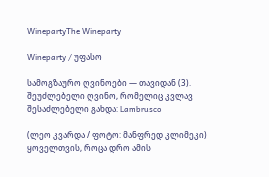WinepartyThe Wineparty

Wineparty / უფასო

სამოგზაურო ღვინოები — თავიდან (3). შეუძლებელი ღვინო, რომელიც კვლავ შესაძლებელი გახდა: Lambrusco

(ლეო კვარდა / ფოტო: მანფრედ კლიმეკი) ყოველთვის, როცა დრო ამის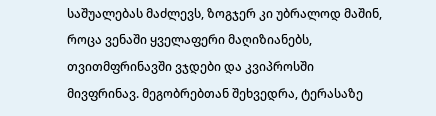საშუალებას მაძლევს, ზოგჯერ კი უბრალოდ მაშინ, როცა ვენაში ყველაფერი მაღიზიანებს, თვითმფრინავში ვჯდები და კვიპროსში მივფრინავ. მეგობრებთან შეხვედრა, ტერასაზე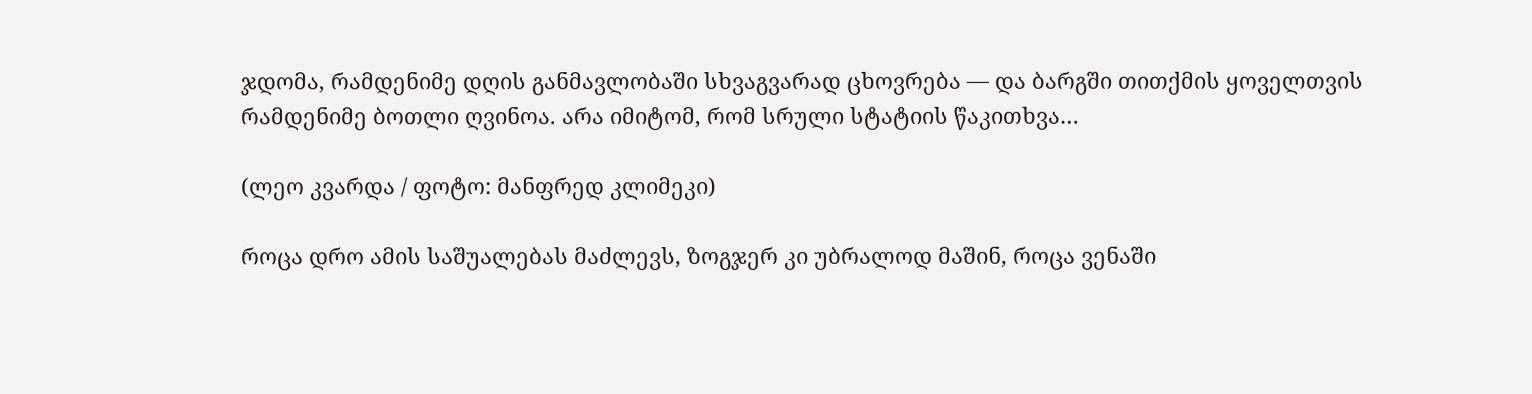ჯდომა, რამდენიმე დღის განმავლობაში სხვაგვარად ცხოვრება — და ბარგში თითქმის ყოველთვის რამდენიმე ბოთლი ღვინოა. არა იმიტომ, რომ სრული სტატიის წაკითხვა…

(ლეო კვარდა / ფოტო: მანფრედ კლიმეკი)

როცა დრო ამის საშუალებას მაძლევს, ზოგჯერ კი უბრალოდ მაშინ, როცა ვენაში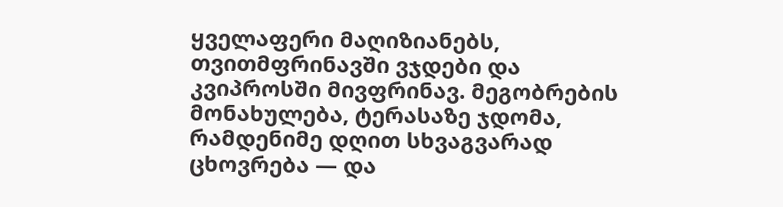ყველაფერი მაღიზიანებს, თვითმფრინავში ვჯდები და კვიპროსში მივფრინავ. მეგობრების მონახულება, ტერასაზე ჯდომა, რამდენიმე დღით სხვაგვარად ცხოვრება — და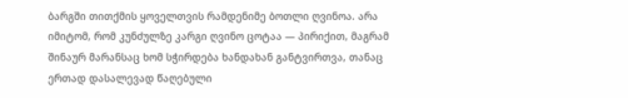ბარგში თითქმის ყოველთვის რამდენიმე ბოთლი ღვინოა. არა იმიტომ, რომ კუნძულზე კარგი ღვინო ცოტაა — პირიქით, მაგრამ შინაურ მარანსაც ხომ სჭირდება ხანდახან განტვირთვა, თანაც ერთად დასალევად წაღებული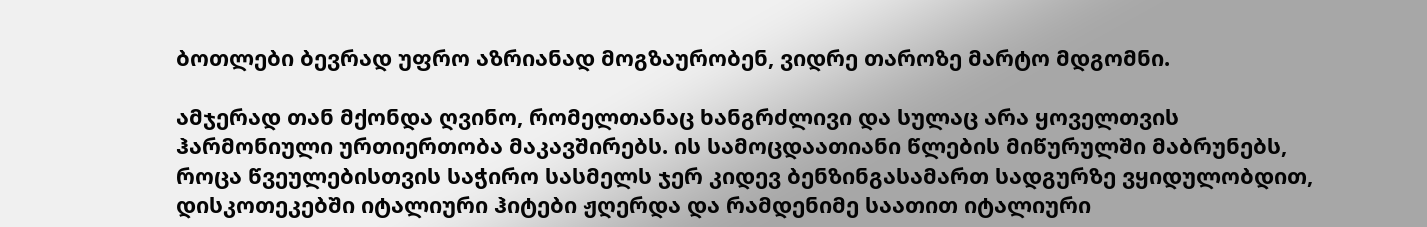ბოთლები ბევრად უფრო აზრიანად მოგზაურობენ, ვიდრე თაროზე მარტო მდგომნი.

ამჯერად თან მქონდა ღვინო, რომელთანაც ხანგრძლივი და სულაც არა ყოველთვის ჰარმონიული ურთიერთობა მაკავშირებს. ის სამოცდაათიანი წლების მიწურულში მაბრუნებს, როცა წვეულებისთვის საჭირო სასმელს ჯერ კიდევ ბენზინგასამართ სადგურზე ვყიდულობდით, დისკოთეკებში იტალიური ჰიტები ჟღერდა და რამდენიმე საათით იტალიური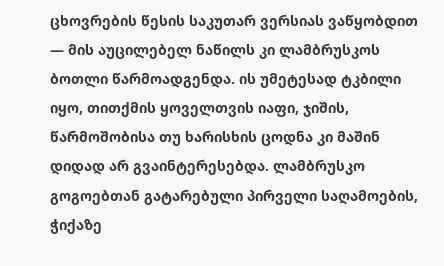ცხოვრების წესის საკუთარ ვერსიას ვაწყობდით — მის აუცილებელ ნაწილს კი ლამბრუსკოს ბოთლი წარმოადგენდა. ის უმეტესად ტკბილი იყო, თითქმის ყოველთვის იაფი, ჯიშის, წარმოშობისა თუ ხარისხის ცოდნა კი მაშინ დიდად არ გვაინტერესებდა. ლამბრუსკო გოგოებთან გატარებული პირველი საღამოების, ჭიქაზე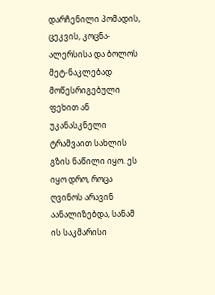დარჩენილი პომადის, ცეკვის, კოცნა-ალერსისა და ბოლოს მეტ-ნაკლებად მოწესრიგებული ფეხით ან უკანასკნელი ტრამვაით სახლის გზის ნაწილი იყო. ეს იყო დრო, როცა ღვინოს არავინ აანალიზებდა, სანამ ის საკმარისი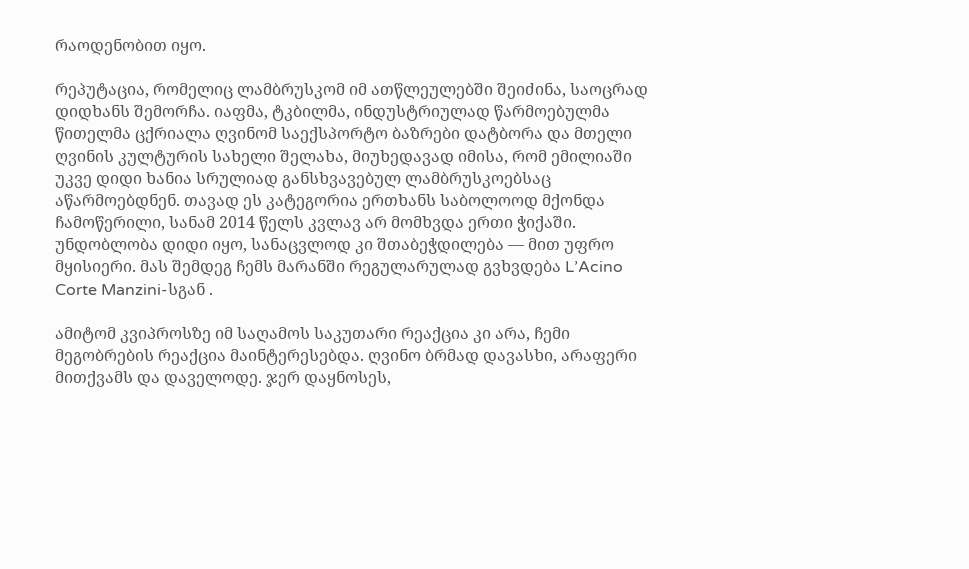რაოდენობით იყო.

რეპუტაცია, რომელიც ლამბრუსკომ იმ ათწლეულებში შეიძინა, საოცრად დიდხანს შემორჩა. იაფმა, ტკბილმა, ინდუსტრიულად წარმოებულმა წითელმა ცქრიალა ღვინომ საექსპორტო ბაზრები დატბორა და მთელი ღვინის კულტურის სახელი შელახა, მიუხედავად იმისა, რომ ემილიაში უკვე დიდი ხანია სრულიად განსხვავებულ ლამბრუსკოებსაც აწარმოებდნენ. თავად ეს კატეგორია ერთხანს საბოლოოდ მქონდა ჩამოწერილი, სანამ 2014 წელს კვლავ არ მომხვდა ერთი ჭიქაში. უნდობლობა დიდი იყო, სანაცვლოდ კი შთაბეჭდილება — მით უფრო მყისიერი. მას შემდეგ ჩემს მარანში რეგულარულად გვხვდება L’Acino Corte Manzini-სგან .

ამიტომ კვიპროსზე იმ საღამოს საკუთარი რეაქცია კი არა, ჩემი მეგობრების რეაქცია მაინტერესებდა. ღვინო ბრმად დავასხი, არაფერი მითქვამს და დაველოდე. ჯერ დაყნოსეს,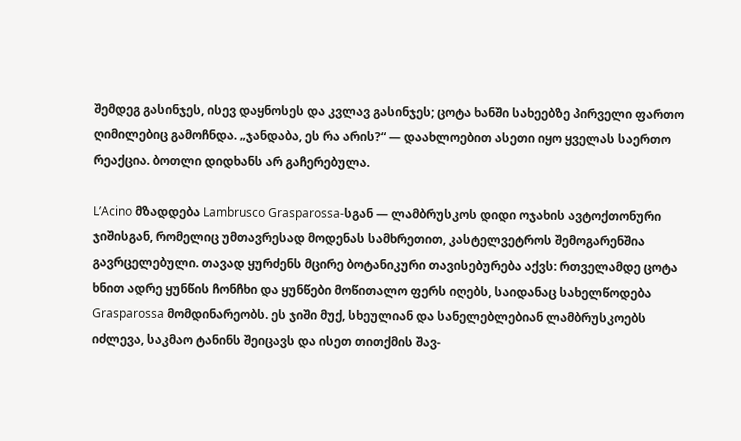შემდეგ გასინჯეს, ისევ დაყნოსეს და კვლავ გასინჯეს; ცოტა ხანში სახეებზე პირველი ფართო ღიმილებიც გამოჩნდა. „ჯანდაბა, ეს რა არის?“ — დაახლოებით ასეთი იყო ყველას საერთო რეაქცია. ბოთლი დიდხანს არ გაჩერებულა.

L’Acino მზადდება Lambrusco Grasparossa-სგან — ლამბრუსკოს დიდი ოჯახის ავტოქთონური ჯიშისგან, რომელიც უმთავრესად მოდენას სამხრეთით, კასტელვეტროს შემოგარენშია გავრცელებული. თავად ყურძენს მცირე ბოტანიკური თავისებურება აქვს: რთველამდე ცოტა ხნით ადრე ყუნწის ჩონჩხი და ყუნწები მოწითალო ფერს იღებს, საიდანაც სახელწოდება Grasparossa მომდინარეობს. ეს ჯიში მუქ, სხეულიან და სანელებლებიან ლამბრუსკოებს იძლევა, საკმაო ტანინს შეიცავს და ისეთ თითქმის შავ-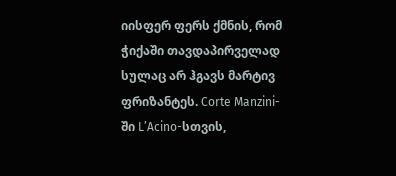იისფერ ფერს ქმნის, რომ ჭიქაში თავდაპირველად სულაც არ ჰგავს მარტივ ფრიზანტეს. Corte Manzini-ში L’Acino-სთვის,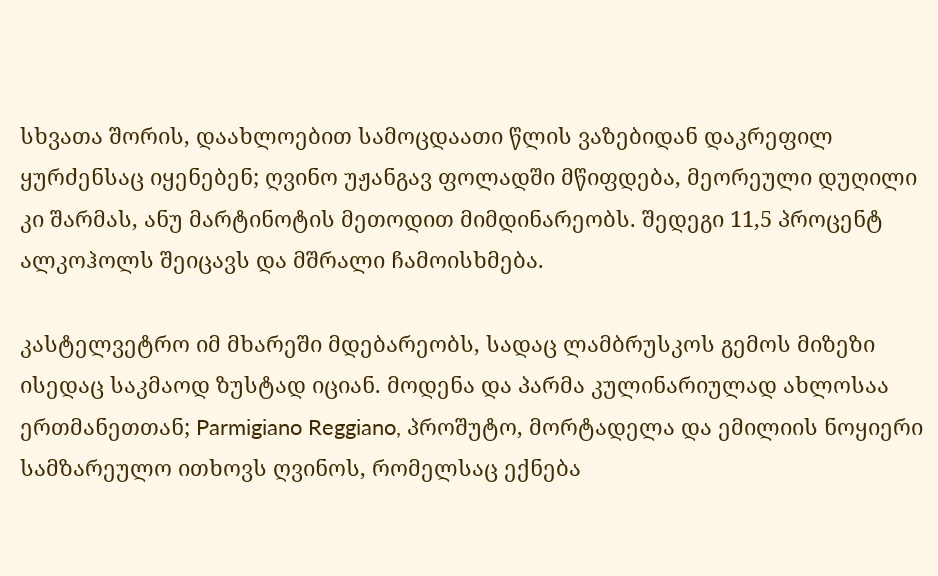სხვათა შორის, დაახლოებით სამოცდაათი წლის ვაზებიდან დაკრეფილ ყურძენსაც იყენებენ; ღვინო უჟანგავ ფოლადში მწიფდება, მეორეული დუღილი კი შარმას, ანუ მარტინოტის მეთოდით მიმდინარეობს. შედეგი 11,5 პროცენტ ალკოჰოლს შეიცავს და მშრალი ჩამოისხმება.

კასტელვეტრო იმ მხარეში მდებარეობს, სადაც ლამბრუსკოს გემოს მიზეზი ისედაც საკმაოდ ზუსტად იციან. მოდენა და პარმა კულინარიულად ახლოსაა ერთმანეთთან; Parmigiano Reggiano, პროშუტო, მორტადელა და ემილიის ნოყიერი სამზარეულო ითხოვს ღვინოს, რომელსაც ექნება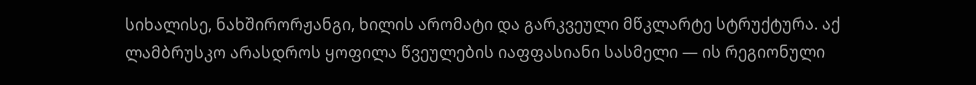სიხალისე, ნახშირორჟანგი, ხილის არომატი და გარკვეული მწკლარტე სტრუქტურა. აქ ლამბრუსკო არასდროს ყოფილა წვეულების იაფფასიანი სასმელი — ის რეგიონული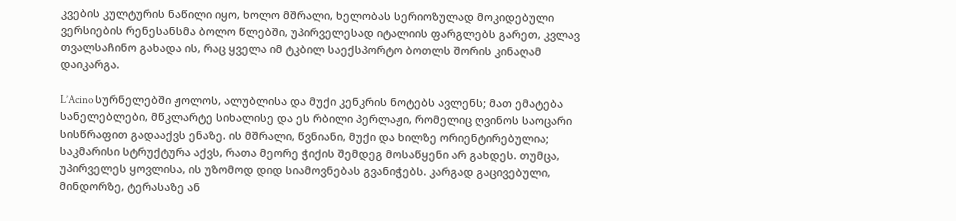კვების კულტურის ნაწილი იყო, ხოლო მშრალი, ხელობას სერიოზულად მოკიდებული ვერსიების რენესანსმა ბოლო წლებში, უპირველესად იტალიის ფარგლებს გარეთ, კვლავ თვალსაჩინო გახადა ის, რაც ყველა იმ ტკბილ საექსპორტო ბოთლს შორის კინაღამ დაიკარგა.

L’Acino სურნელებში ჟოლოს, ალუბლისა და მუქი კენკრის ნოტებს ავლენს; მათ ემატება სანელებლები, მწკლარტე სიხალისე და ეს რბილი პერლაჟი, რომელიც ღვინოს საოცარი სისწრაფით გადააქვს ენაზე. ის მშრალი, წვნიანი, მუქი და ხილზე ორიენტირებულია; საკმარისი სტრუქტურა აქვს, რათა მეორე ჭიქის შემდეგ მოსაწყენი არ გახდეს. თუმცა, უპირველეს ყოვლისა, ის უზომოდ დიდ სიამოვნებას გვანიჭებს. კარგად გაცივებული, მინდორზე, ტერასაზე ან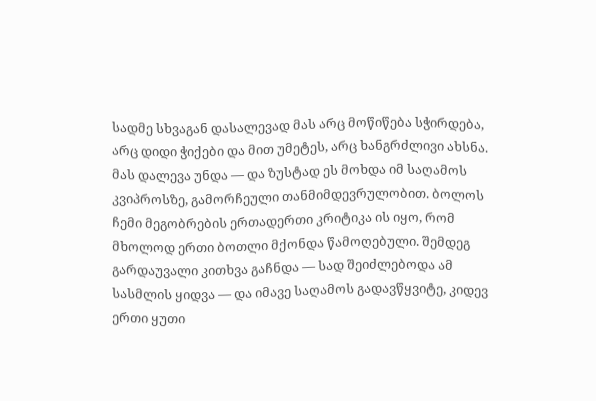სადმე სხვაგან დასალევად მას არც მოწიწება სჭირდება, არც დიდი ჭიქები და მით უმეტეს, არც ხანგრძლივი ახსნა. მას დალევა უნდა — და ზუსტად ეს მოხდა იმ საღამოს კვიპროსზე, გამორჩეული თანმიმდევრულობით. ბოლოს ჩემი მეგობრების ერთადერთი კრიტიკა ის იყო, რომ მხოლოდ ერთი ბოთლი მქონდა წამოღებული. შემდეგ გარდაუვალი კითხვა გაჩნდა — სად შეიძლებოდა ამ სასმლის ყიდვა — და იმავე საღამოს გადავწყვიტე, კიდევ ერთი ყუთი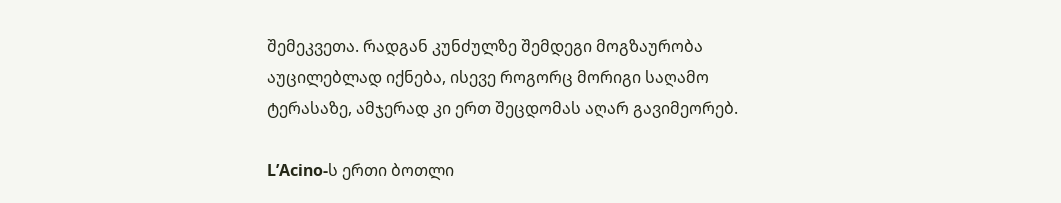შემეკვეთა. რადგან კუნძულზე შემდეგი მოგზაურობა აუცილებლად იქნება, ისევე როგორც მორიგი საღამო ტერასაზე, ამჯერად კი ერთ შეცდომას აღარ გავიმეორებ.

L’Acino-ს ერთი ბოთლი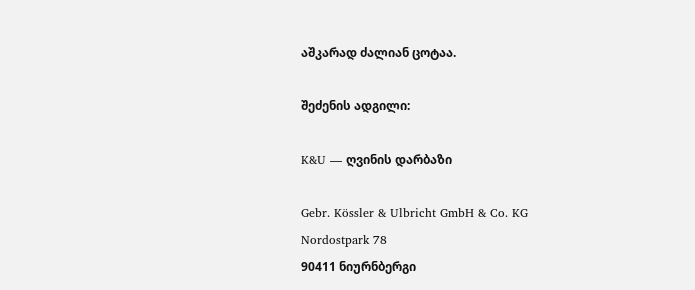აშკარად ძალიან ცოტაა.

შეძენის ადგილი:

K&U — ღვინის დარბაზი

Gebr. Kössler & Ulbricht GmbH & Co. KG
Nordostpark 78
90411 ნიურნბერგი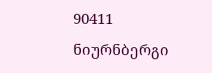90411 ნიურნბერგი